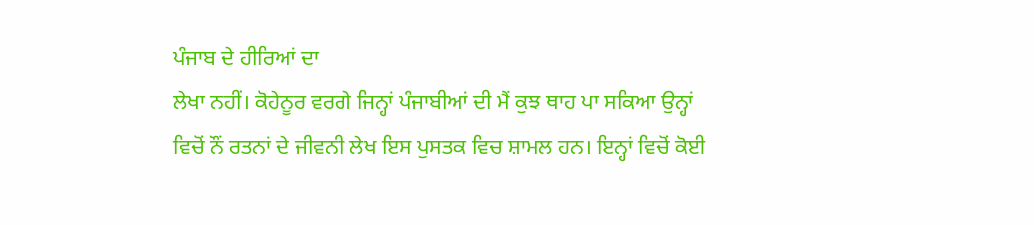ਪੰਜਾਬ ਦੇ ਹੀਰਿਆਂ ਦਾ
ਲੇਖਾ ਨਹੀਂ। ਕੋਹੇਨੂਰ ਵਰਗੇ ਜਿਨ੍ਹਾਂ ਪੰਜਾਬੀਆਂ ਦੀ ਮੈਂ ਕੁਝ ਥਾਹ ਪਾ ਸਕਿਆ ਉਨ੍ਹਾਂ
ਵਿਚੋਂ ਨੌਂ ਰਤਨਾਂ ਦੇ ਜੀਵਨੀ ਲੇਖ ਇਸ ਪੁਸਤਕ ਵਿਚ ਸ਼ਾਮਲ ਹਨ। ਇਨ੍ਹਾਂ ਵਿਚੋਂ ਕੋਈ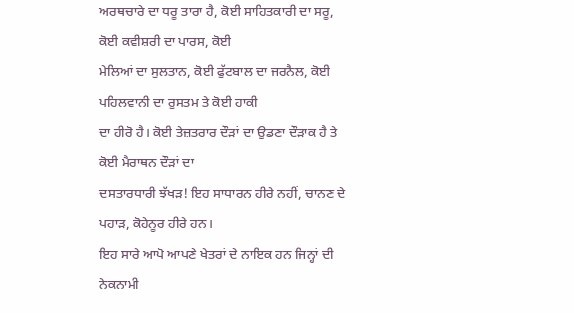ਅਰਥਚਾਰੇ ਦਾ ਧਰੂ ਤਾਰਾ ਹੈ, ਕੋਈ ਸਾਹਿਤਕਾਰੀ ਦਾ ਸਰੂ, ਕੋਈ ਕਵੀਸ਼ਰੀ ਦਾ ਪਾਰਸ, ਕੋਈ
ਮੇਲਿਆਂ ਦਾ ਸੁਲਤਾਨ, ਕੋਈ ਫੁੱਟਬਾਲ ਦਾ ਜਰਨੈਲ, ਕੋਈ ਪਹਿਲਵਾਨੀ ਦਾ ਰੁਸਤਮ ਤੇ ਕੋਈ ਹਾਕੀ
ਦਾ ਹੀਰੋ ਹੈ। ਕੋਈ ਤੇਜ਼ਤਰਾਰ ਦੌੜਾਂ ਦਾ ਉਡਣਾ ਦੌੜਾਕ ਹੈ ਤੇ ਕੋਈ ਮੈਰਾਥਨ ਦੌੜਾਂ ਦਾ
ਦਸਤਾਰਧਾਰੀ ਝੱਖੜ! ਇਹ ਸਾਧਾਰਨ ਹੀਰੇ ਨਹੀਂ, ਚਾਨਣ ਦੇ ਪਹਾੜ, ਕੋਹੇਨੂਰ ਹੀਰੇ ਹਨ।
ਇਹ ਸਾਰੇ ਆਪੋ ਆਪਣੇ ਖੇਤਰਾਂ ਦੇ ਨਾਇਕ ਹਨ ਜਿਨ੍ਹਾਂ ਦੀ ਨੇਕਨਾਮੀ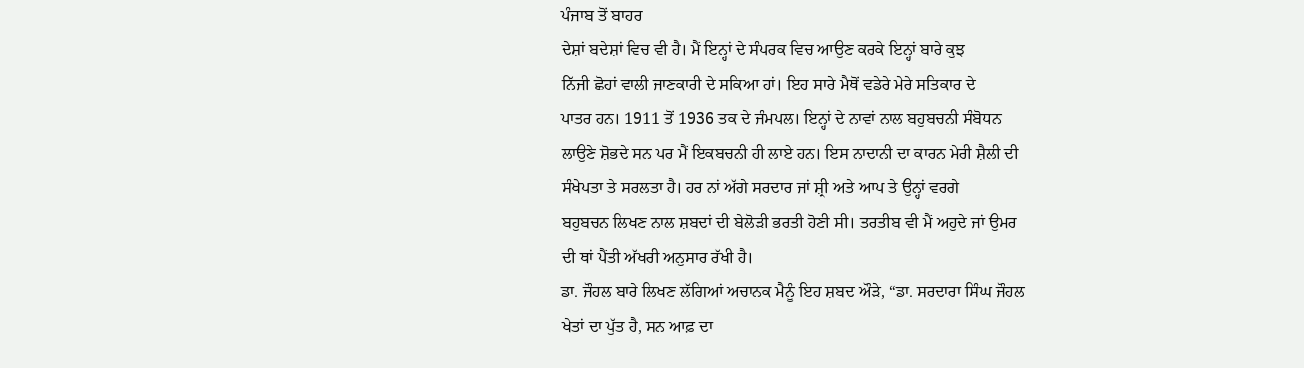ਪੰਜਾਬ ਤੋਂ ਬਾਹਰ
ਦੇਸ਼ਾਂ ਬਦੇਸ਼ਾਂ ਵਿਚ ਵੀ ਹੈ। ਮੈਂ ਇਨ੍ਹਾਂ ਦੇ ਸੰਪਰਕ ਵਿਚ ਆਉਣ ਕਰਕੇ ਇਨ੍ਹਾਂ ਬਾਰੇ ਕੁਝ
ਨਿੱਜੀ ਛੋਹਾਂ ਵਾਲੀ ਜਾਣਕਾਰੀ ਦੇ ਸਕਿਆ ਹਾਂ। ਇਹ ਸਾਰੇ ਮੈਥੋਂ ਵਡੇਰੇ ਮੇਰੇ ਸਤਿਕਾਰ ਦੇ
ਪਾਤਰ ਹਨ। 1911 ਤੋਂ 1936 ਤਕ ਦੇ ਜੰਮਪਲ। ਇਨ੍ਹਾਂ ਦੇ ਨਾਵਾਂ ਨਾਲ ਬਹੁਬਚਨੀ ਸੰਬੋਧਨ
ਲਾਉਣੇ ਸ਼ੋਭਦੇ ਸਨ ਪਰ ਮੈਂ ਇਕਬਚਨੀ ਹੀ ਲਾਏ ਹਨ। ਇਸ ਨਾਦਾਨੀ ਦਾ ਕਾਰਨ ਮੇਰੀ ਸ਼ੈਲੀ ਦੀ
ਸੰਖੇਪਤਾ ਤੇ ਸਰਲਤਾ ਹੈ। ਹਰ ਨਾਂ ਅੱਗੇ ਸਰਦਾਰ ਜਾਂ ਸ਼੍ਰੀ ਅਤੇ ਆਪ ਤੇ ਉਨ੍ਹਾਂ ਵਰਗੇ
ਬਹੁਬਚਨ ਲਿਖਣ ਨਾਲ ਸ਼ਬਦਾਂ ਦੀ ਬੇਲੋੜੀ ਭਰਤੀ ਹੋਣੀ ਸੀ। ਤਰਤੀਬ ਵੀ ਮੈਂ ਅਹੁਦੇ ਜਾਂ ਉਮਰ
ਦੀ ਥਾਂ ਪੈਂਤੀ ਅੱਖਰੀ ਅਨੁਸਾਰ ਰੱਖੀ ਹੈ।
ਡਾ. ਜੌਹਲ ਬਾਰੇ ਲਿਖਣ ਲੱਗਿਆਂ ਅਚਾਨਕ ਮੈਨੂੰ ਇਹ ਸ਼ਬਦ ਔੜੇ, “ਡਾ. ਸਰਦਾਰਾ ਸਿੰਘ ਜੌਹਲ
ਖੇਤਾਂ ਦਾ ਪੁੱਤ ਹੈ, ਸਨ ਆਫ਼ ਦਾ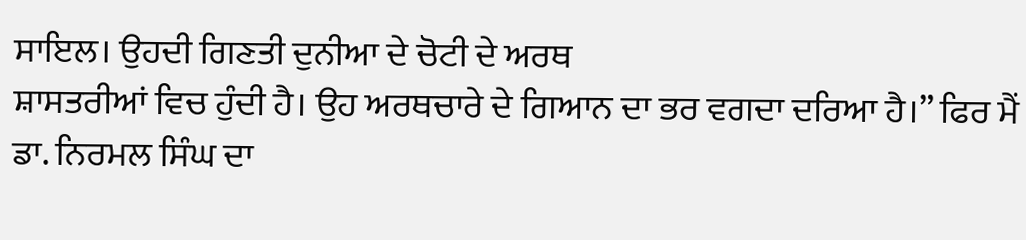ਸਾਇਲ। ਉਹਦੀ ਗਿਣਤੀ ਦੁਨੀਆ ਦੇ ਚੋਟੀ ਦੇ ਅਰਥ
ਸ਼ਾਸਤਰੀਆਂ ਵਿਚ ਹੁੰਦੀ ਹੈ। ਉਹ ਅਰਥਚਾਰੇ ਦੇ ਗਿਆਨ ਦਾ ਭਰ ਵਗਦਾ ਦਰਿਆ ਹੈ।” ਫਿਰ ਮੈਂ
ਡਾ. ਨਿਰਮਲ ਸਿੰਘ ਦਾ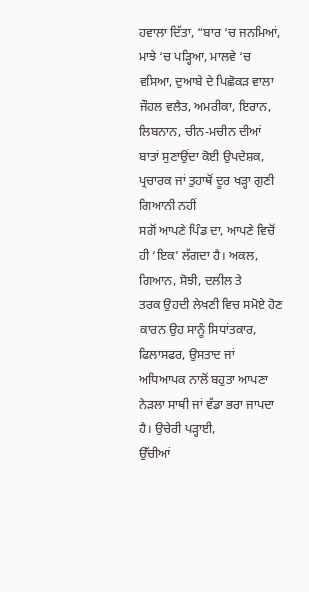ਹਵਾਲਾ ਦਿੱਤਾ, “ਬਾਰ ‘ਚ ਜਨਮਿਆਂ, ਮਾਝੇ ‘ਚ ਪੜ੍ਹਿਆ, ਮਾਲਵੇ ‘ਚ
ਵਸਿਆ, ਦੁਆਬੇ ਦੇ ਪਿਛੋਕੜ ਵਾਲਾ ਜੌਹਲ ਵਲੈਤ, ਅਮਰੀਕਾ, ਇਰਾਨ, ਲਿਬਨਾਨ, ਚੀਨ-ਮਚੀਨ ਦੀਆਂ
ਬਾਤਾਂ ਸੁਣਾਉਂਦਾ ਕੋਈ ਉਪਦੇਸ਼ਕ, ਪ੍ਰਚਾਰਕ ਜਾਂ ਤੁਹਾਥੋਂ ਦੂਰ ਖੜ੍ਹਾ ਗੁਣੀ ਗਿਆਨੀ ਨਹੀਂ
ਸਗੋਂ ਆਪਣੇ ਪਿੰਡ ਦਾ, ਆਪਣੇ ਵਿਚੋਂ ਹੀ ‘ਇਕ’ ਲੱਗਦਾ ਹੈ। ਅਕਲ, ਗਿਆਨ, ਸੋਝੀ, ਦਲੀਲ ਤੇ
ਤਰਕ ਉਹਦੀ ਲੇਖਣੀ ਵਿਚ ਸਮੋਏ ਹੋਣ ਕਾਰਨ ਉਹ ਸਾਨੂੰ ਸਿਧਾਂਤਕਾਰ, ਫਿਲਾਸਫਰ, ਉਸਤਾਦ ਜਾਂ
ਅਧਿਆਪਕ ਨਾਲੋਂ ਬਹੁਤਾ ਆਪਣਾ ਨੇੜਲਾ ਸਾਥੀ ਜਾਂ ਵੱਡਾ ਭਰਾ ਜਾਪਦਾ ਹੈ। ਉਚੇਰੀ ਪੜ੍ਹਾਈ,
ਉੱਚੀਆਂ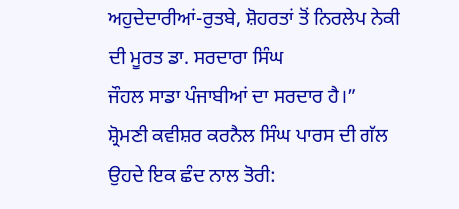ਅਹੁਦੇਦਾਰੀਆਂ-ਰੁਤਬੇ, ਸ਼ੋਹਰਤਾਂ ਤੋਂ ਨਿਰਲੇਪ ਨੇਕੀ ਦੀ ਮੂਰਤ ਡਾ. ਸਰਦਾਰਾ ਸਿੰਘ
ਜੌਹਲ ਸਾਡਾ ਪੰਜਾਬੀਆਂ ਦਾ ਸਰਦਾਰ ਹੈ।”
ਸ਼੍ਰੋਮਣੀ ਕਵੀਸ਼ਰ ਕਰਨੈਲ ਸਿੰਘ ਪਾਰਸ ਦੀ ਗੱਲ ਉਹਦੇ ਇਕ ਛੰਦ ਨਾਲ ਤੋਰੀ: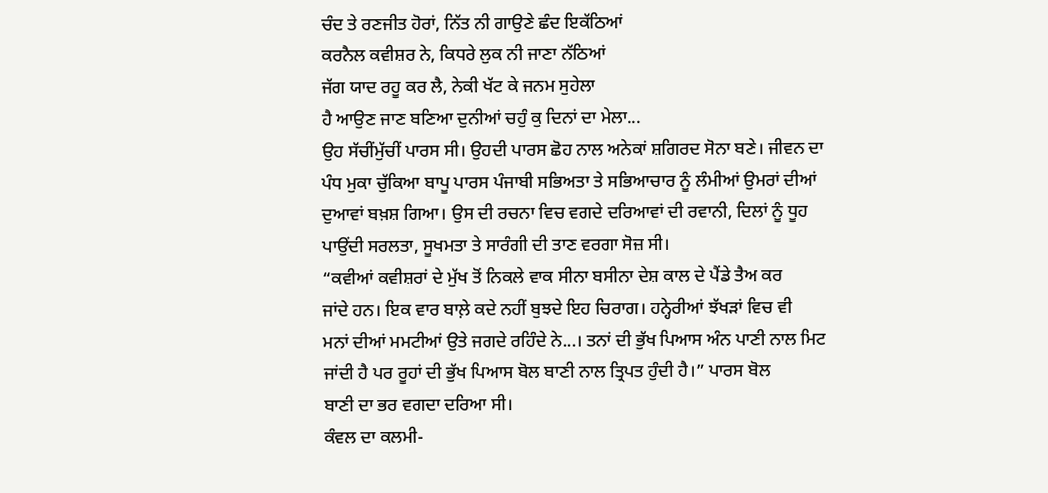ਚੰਦ ਤੇ ਰਣਜੀਤ ਹੋਰਾਂ, ਨਿੱਤ ਨੀ ਗਾਉਣੇ ਛੰਦ ਇਕੱਠਿਆਂ
ਕਰਨੈਲ ਕਵੀਸ਼ਰ ਨੇ, ਕਿਧਰੇ ਲੁਕ ਨੀ ਜਾਣਾ ਨੱਠਿਆਂ
ਜੱਗ ਯਾਦ ਰਹੂ ਕਰ ਲੈ, ਨੇਕੀ ਖੱਟ ਕੇ ਜਨਮ ਸੁਹੇਲਾ
ਹੈ ਆਉਣ ਜਾਣ ਬਣਿਆ ਦੁਨੀਆਂ ਚਹੁੰ ਕੁ ਦਿਨਾਂ ਦਾ ਮੇਲਾ...
ਉਹ ਸੱਚੀਂਮੁੱਚੀਂ ਪਾਰਸ ਸੀ। ਉਹਦੀ ਪਾਰਸ ਛੋਹ ਨਾਲ ਅਨੇਕਾਂ ਸ਼ਗਿਰਦ ਸੋਨਾ ਬਣੇ। ਜੀਵਨ ਦਾ
ਪੰਧ ਮੁਕਾ ਚੁੱਕਿਆ ਬਾਪੂ ਪਾਰਸ ਪੰਜਾਬੀ ਸਭਿਅਤਾ ਤੇ ਸਭਿਆਚਾਰ ਨੂੰ ਲੰਮੀਆਂ ਉਮਰਾਂ ਦੀਆਂ
ਦੁਆਵਾਂ ਬਖ਼ਸ਼ ਗਿਆ। ਉਸ ਦੀ ਰਚਨਾ ਵਿਚ ਵਗਦੇ ਦਰਿਆਵਾਂ ਦੀ ਰਵਾਨੀ, ਦਿਲਾਂ ਨੂੰ ਧੂਹ
ਪਾਉਂਦੀ ਸਰਲਤਾ, ਸੂਖਮਤਾ ਤੇ ਸਾਰੰਗੀ ਦੀ ਤਾਣ ਵਰਗਾ ਸੋਜ਼ ਸੀ।
“ਕਵੀਆਂ ਕਵੀਸ਼ਰਾਂ ਦੇ ਮੁੱਖ ਤੋਂ ਨਿਕਲੇ ਵਾਕ ਸੀਨਾ ਬਸੀਨਾ ਦੇਸ਼ ਕਾਲ ਦੇ ਪੈਂਡੇ ਤੈਅ ਕਰ
ਜਾਂਦੇ ਹਨ। ਇਕ ਵਾਰ ਬਾਲ਼ੇ ਕਦੇ ਨਹੀਂ ਬੁਝਦੇ ਇਹ ਚਿਰਾਗ। ਹਨ੍ਹੇਰੀਆਂ ਝੱਖੜਾਂ ਵਿਚ ਵੀ
ਮਨਾਂ ਦੀਆਂ ਮਮਟੀਆਂ ਉਤੇ ਜਗਦੇ ਰਹਿੰਦੇ ਨੇ...। ਤਨਾਂ ਦੀ ਭੁੱਖ ਪਿਆਸ ਅੰਨ ਪਾਣੀ ਨਾਲ ਮਿਟ
ਜਾਂਦੀ ਹੈ ਪਰ ਰੂਹਾਂ ਦੀ ਭੁੱਖ ਪਿਆਸ ਬੋਲ ਬਾਣੀ ਨਾਲ ਤ੍ਰਿਪਤ ਹੁੰਦੀ ਹੈ।” ਪਾਰਸ ਬੋਲ
ਬਾਣੀ ਦਾ ਭਰ ਵਗਦਾ ਦਰਿਆ ਸੀ।
ਕੰਵਲ ਦਾ ਕਲਮੀ-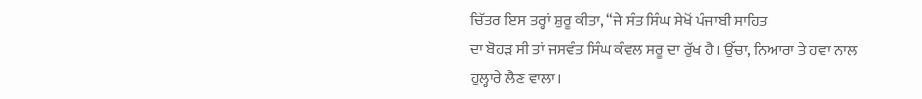ਚਿੱਤਰ ਇਸ ਤਰ੍ਹਾਂ ਸ਼ੁਰੂ ਕੀਤਾ, “ਜੇ ਸੰਤ ਸਿੰਘ ਸੇਖੋਂ ਪੰਜਾਬੀ ਸਾਹਿਤ
ਦਾ ਬੋਹੜ ਸੀ ਤਾਂ ਜਸਵੰਤ ਸਿੰਘ ਕੰਵਲ ਸਰੂ ਦਾ ਰੁੱਖ ਹੈ। ਉੱਚਾ, ਨਿਆਰਾ ਤੇ ਹਵਾ ਨਾਲ
ਹੁਲ੍ਹਾਰੇ ਲੈਣ ਵਾਲਾ।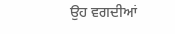ਉਹ ਵਗਦੀਆਂ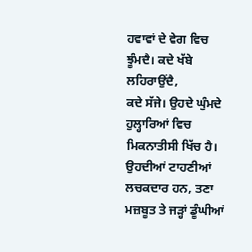ਹਵਾਵਾਂ ਦੇ ਵੇਗ ਵਿਚ ਝੂੰਮਦੈ। ਕਦੇ ਖੱਬੇ ਲਹਿਰਾਉਂਦੈ,
ਕਦੇ ਸੱਜੇ। ਉਹਦੇ ਘੁੰਮਦੇ ਹੁਲ੍ਹਾਰਿਆਂ ਵਿਚ ਮਿਕਨਾਤੀਸੀ ਖਿੱਚ ਹੈ। ਉਹਦੀਆਂ ਟਾਹਣੀਆਂ
ਲਚਕਦਾਰ ਹਨ, ਤਣਾ ਮਜ਼ਬੂਤ ਤੇ ਜੜ੍ਹਾਂ ਡੂੰਘੀਆਂ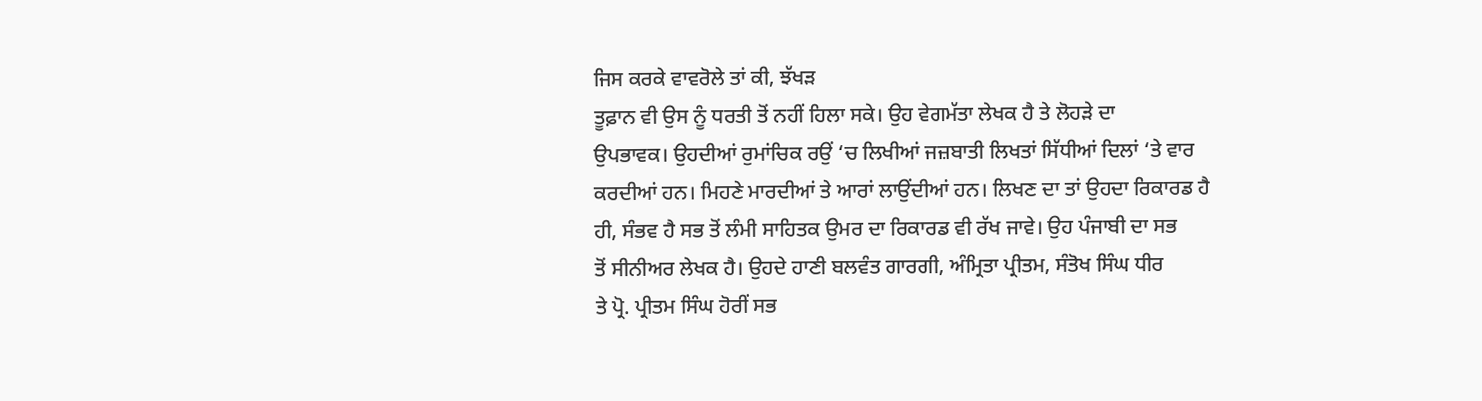ਜਿਸ ਕਰਕੇ ਵਾਵਰੋਲੇ ਤਾਂ ਕੀ, ਝੱਖੜ
ਤੂਫ਼ਾਨ ਵੀ ਉਸ ਨੂੰ ਧਰਤੀ ਤੋਂ ਨਹੀਂ ਹਿਲਾ ਸਕੇ। ਉਹ ਵੇਗਮੱਤਾ ਲੇਖਕ ਹੈ ਤੇ ਲੋਹੜੇ ਦਾ
ਉਪਭਾਵਕ। ਉਹਦੀਆਂ ਰੁਮਾਂਚਿਕ ਰਉਂ ‘ਚ ਲਿਖੀਆਂ ਜਜ਼ਬਾਤੀ ਲਿਖਤਾਂ ਸਿੱਧੀਆਂ ਦਿਲਾਂ ‘ਤੇ ਵਾਰ
ਕਰਦੀਆਂ ਹਨ। ਮਿਹਣੇ ਮਾਰਦੀਆਂ ਤੇ ਆਰਾਂ ਲਾਉਂਦੀਆਂ ਹਨ। ਲਿਖਣ ਦਾ ਤਾਂ ਉਹਦਾ ਰਿਕਾਰਡ ਹੈ
ਹੀ, ਸੰਭਵ ਹੈ ਸਭ ਤੋਂ ਲੰਮੀ ਸਾਹਿਤਕ ਉਮਰ ਦਾ ਰਿਕਾਰਡ ਵੀ ਰੱਖ ਜਾਵੇ। ਉਹ ਪੰਜਾਬੀ ਦਾ ਸਭ
ਤੋਂ ਸੀਨੀਅਰ ਲੇਖਕ ਹੈ। ਉਹਦੇ ਹਾਣੀ ਬਲਵੰਤ ਗਾਰਗੀ, ਅੰਮ੍ਰਿਤਾ ਪ੍ਰੀਤਮ, ਸੰਤੋਖ ਸਿੰਘ ਧੀਰ
ਤੇ ਪ੍ਰੋ. ਪ੍ਰੀਤਮ ਸਿੰਘ ਹੋਰੀਂ ਸਭ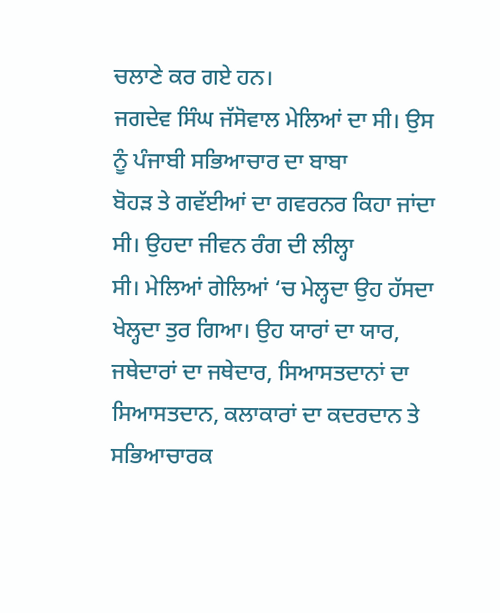ਚਲਾਣੇ ਕਰ ਗਏ ਹਨ।
ਜਗਦੇਵ ਸਿੰਘ ਜੱਸੋਵਾਲ ਮੇਲਿਆਂ ਦਾ ਸੀ। ਉਸ ਨੂੰ ਪੰਜਾਬੀ ਸਭਿਆਚਾਰ ਦਾ ਬਾਬਾ
ਬੋਹੜ ਤੇ ਗਵੱਈਆਂ ਦਾ ਗਵਰਨਰ ਕਿਹਾ ਜਾਂਦਾ ਸੀ। ਉਹਦਾ ਜੀਵਨ ਰੰਗ ਦੀ ਲੀਲ੍ਹਾ
ਸੀ। ਮੇਲਿਆਂ ਗੇਲਿਆਂ ‘ਚ ਮੇਲ੍ਹਦਾ ਉਹ ਹੱਸਦਾ ਖੇਲ੍ਹਦਾ ਤੁਰ ਗਿਆ। ਉਹ ਯਾਰਾਂ ਦਾ ਯਾਰ,
ਜਥੇਦਾਰਾਂ ਦਾ ਜਥੇਦਾਰ, ਸਿਆਸਤਦਾਨਾਂ ਦਾ ਸਿਆਸਤਦਾਨ, ਕਲਾਕਾਰਾਂ ਦਾ ਕਦਰਦਾਨ ਤੇ ਸਭਿਆਚਾਰਕ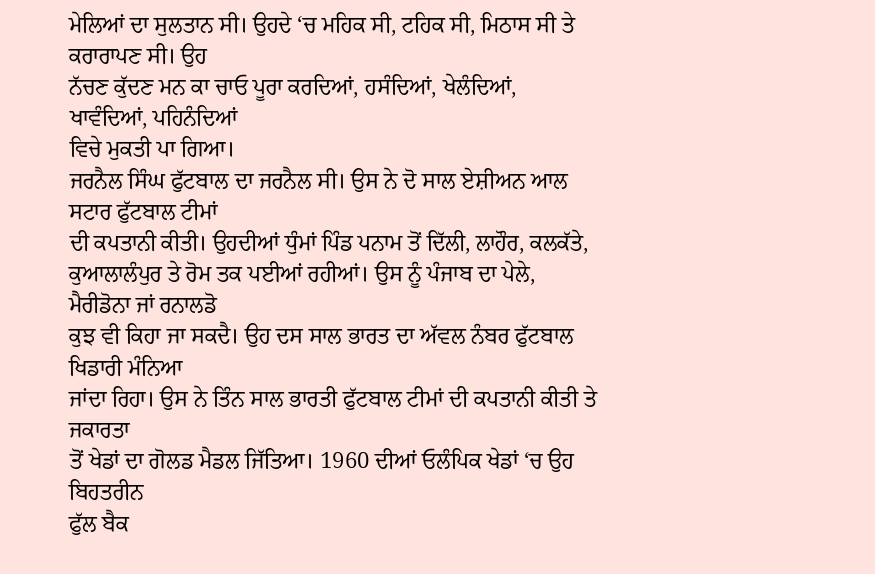ਮੇਲਿਆਂ ਦਾ ਸੁਲਤਾਨ ਸੀ। ਉਹਦੇ ‘ਚ ਮਹਿਕ ਸੀ, ਟਹਿਕ ਸੀ, ਮਿਠਾਸ ਸੀ ਤੇ ਕਰਾਰਾਪਣ ਸੀ। ਉਹ
ਨੱਚਣ ਕੁੱਦਣ ਮਨ ਕਾ ਚਾਓ ਪੂਰਾ ਕਰਦਿਆਂ, ਹਸੰਦਿਆਂ, ਖੇਲੰਦਿਆਂ, ਖਾਵੰਦਿਆਂ, ਪਹਿਨੰਦਿਆਂ
ਵਿਚੇ ਮੁਕਤੀ ਪਾ ਗਿਆ।
ਜਰਨੈਲ ਸਿੰਘ ਫੁੱਟਬਾਲ ਦਾ ਜਰਨੈਲ ਸੀ। ਉਸ ਨੇ ਦੋ ਸਾਲ ਏਸ਼ੀਅਨ ਆਲ ਸਟਾਰ ਫੁੱਟਬਾਲ ਟੀਮਾਂ
ਦੀ ਕਪਤਾਨੀ ਕੀਤੀ। ਉਹਦੀਆਂ ਧੁੰਮਾਂ ਪਿੰਡ ਪਨਾਮ ਤੋਂ ਦਿੱਲੀ, ਲਾਹੌਰ, ਕਲਕੱਤੇ,
ਕੁਆਲਾਲੰਪੁਰ ਤੇ ਰੋਮ ਤਕ ਪਈਆਂ ਰਹੀਆਂ। ਉਸ ਨੂੰ ਪੰਜਾਬ ਦਾ ਪੇਲੇ, ਮੈਰੀਡੋਨਾ ਜਾਂ ਰਨਾਲਡੋ
ਕੁਝ ਵੀ ਕਿਹਾ ਜਾ ਸਕਦੈ। ਉਹ ਦਸ ਸਾਲ ਭਾਰਤ ਦਾ ਅੱਵਲ ਨੰਬਰ ਫੁੱਟਬਾਲ ਖਿਡਾਰੀ ਮੰਨਿਆ
ਜਾਂਦਾ ਰਿਹਾ। ਉਸ ਨੇ ਤਿੰਨ ਸਾਲ ਭਾਰਤੀ ਫੁੱਟਬਾਲ ਟੀਮਾਂ ਦੀ ਕਪਤਾਨੀ ਕੀਤੀ ਤੇ ਜਕਾਰਤਾ
ਤੋਂ ਖੇਡਾਂ ਦਾ ਗੋਲਡ ਮੈਡਲ ਜਿੱਤਿਆ। 1960 ਦੀਆਂ ਓਲੰਪਿਕ ਖੇਡਾਂ ‘ਚ ਉਹ ਬਿਹਤਰੀਨ
ਫੁੱਲ ਬੈਕ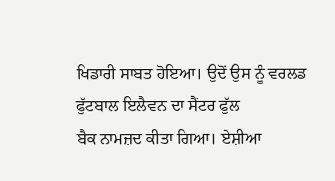ਖਿਡਾਰੀ ਸਾਬਤ ਹੋਇਆ। ਉਦੋਂ ਉਸ ਨੂੰ ਵਰਲਡ ਫੁੱਟਬਾਲ ਇਲੈਵਨ ਦਾ ਸੈਂਟਰ ਫੁੱਲ
ਬੈਕ ਨਾਮਜ਼ਦ ਕੀਤਾ ਗਿਆ। ਏਸ਼ੀਆ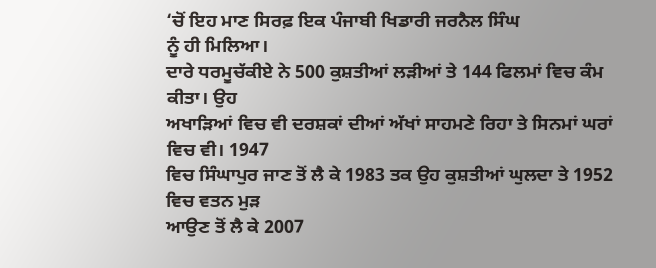‘ਚੋਂ ਇਹ ਮਾਣ ਸਿਰਫ਼ ਇਕ ਪੰਜਾਬੀ ਖਿਡਾਰੀ ਜਰਨੈਲ ਸਿੰਘ
ਨੂੰ ਹੀ ਮਿਲਿਆ।
ਦਾਰੇ ਧਰਮੂਚੱਕੀਏ ਨੇ 500 ਕੁਸ਼ਤੀਆਂ ਲੜੀਆਂ ਤੇ 144 ਫਿਲਮਾਂ ਵਿਚ ਕੰਮ ਕੀਤਾ। ਉਹ
ਅਖਾੜਿਆਂ ਵਿਚ ਵੀ ਦਰਸ਼ਕਾਂ ਦੀਆਂ ਅੱਖਾਂ ਸਾਹਮਣੇ ਰਿਹਾ ਤੇ ਸਿਨਮਾਂ ਘਰਾਂ ਵਿਚ ਵੀ। 1947
ਵਿਚ ਸਿੰਘਾਪੁਰ ਜਾਣ ਤੋਂ ਲੈ ਕੇ 1983 ਤਕ ਉਹ ਕੁਸ਼ਤੀਆਂ ਘੁਲਦਾ ਤੇ 1952 ਵਿਚ ਵਤਨ ਮੁੜ
ਆਉਣ ਤੋਂ ਲੈ ਕੇ 2007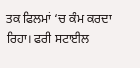ਤਕ ਫਿਲਮਾਂ ‘ਚ ਕੰਮ ਕਰਦਾ ਰਿਹਾ। ਫਰੀ ਸਟਾਈਲ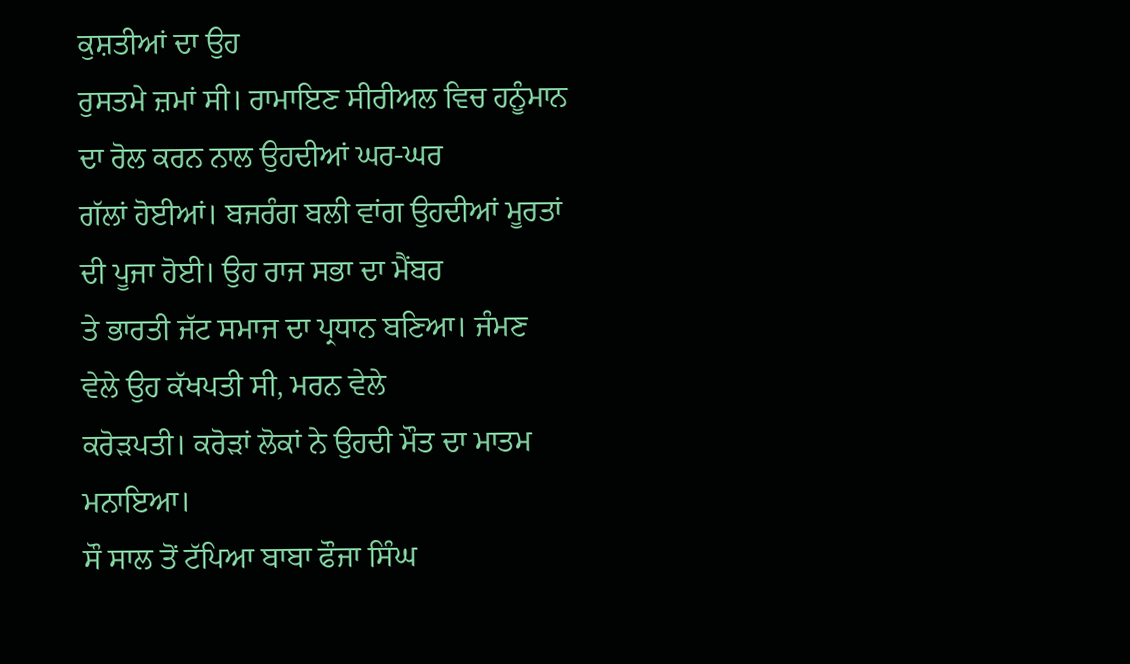ਕੁਸ਼ਤੀਆਂ ਦਾ ਉਹ
ਰੁਸਤਮੇ ਜ਼ਮਾਂ ਸੀ। ਰਾਮਾਇਣ ਸੀਰੀਅਲ ਵਿਚ ਹਨੂੰਮਾਨ ਦਾ ਰੋਲ ਕਰਨ ਨਾਲ ਉਹਦੀਆਂ ਘਰ-ਘਰ
ਗੱਲਾਂ ਹੋਈਆਂ। ਬਜਰੰਗ ਬਲੀ ਵਾਂਗ ਉਹਦੀਆਂ ਮੂਰਤਾਂ ਦੀ ਪੂਜਾ ਹੋਈ। ਉਹ ਰਾਜ ਸਭਾ ਦਾ ਮੈਂਬਰ
ਤੇ ਭਾਰਤੀ ਜੱਟ ਸਮਾਜ ਦਾ ਪ੍ਰਧਾਨ ਬਣਿਆ। ਜੰਮਣ ਵੇਲੇ ਉਹ ਕੱਖਪਤੀ ਸੀ, ਮਰਨ ਵੇਲੇ
ਕਰੋੜਪਤੀ। ਕਰੋੜਾਂ ਲੋਕਾਂ ਨੇ ਉਹਦੀ ਮੌਤ ਦਾ ਮਾਤਮ ਮਨਾਇਆ।
ਸੌ ਸਾਲ ਤੋਂ ਟੱਪਿਆ ਬਾਬਾ ਫੌਜਾ ਸਿੰਘ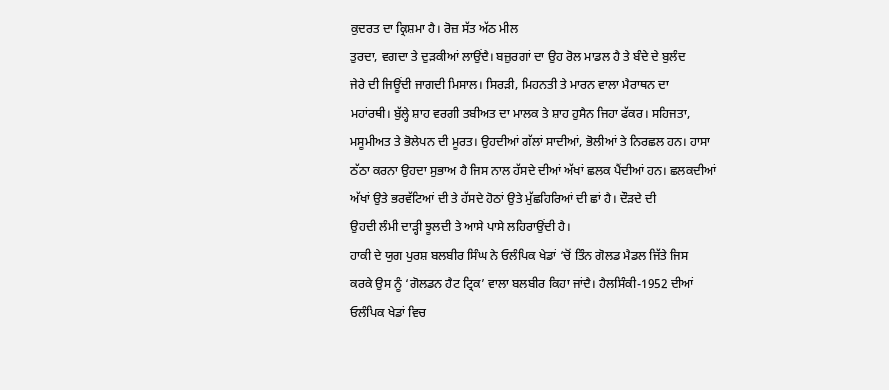ਕੁਦਰਤ ਦਾ ਕ੍ਰਿਸ਼ਮਾ ਹੈ। ਰੋਜ਼ ਸੱਤ ਅੱਠ ਮੀਲ
ਤੁਰਦਾ, ਵਗਦਾ ਤੇ ਦੁੜਕੀਆਂ ਲਾਉਂਦੈ। ਬਜ਼ੁਰਗਾਂ ਦਾ ਉਹ ਰੋਲ ਮਾਡਲ ਹੈ ਤੇ ਬੰਦੇ ਦੇ ਬੁਲੰਦ
ਜੇਰੇ ਦੀ ਜਿਊਂਦੀ ਜਾਗਦੀ ਮਿਸਾਲ। ਸਿਰੜੀ, ਮਿਹਨਤੀ ਤੇ ਮਾਰਨ ਵਾਲਾ ਮੈਰਾਥਨ ਦਾ
ਮਹਾਂਰਥੀ। ਬੁੱਲ੍ਹੇ ਸ਼ਾਹ ਵਰਗੀ ਤਬੀਅਤ ਦਾ ਮਾਲਕ ਤੇ ਸ਼ਾਹ ਹੁਸੈਨ ਜਿਹਾ ਫੱਕਰ। ਸਹਿਜਤਾ,
ਮਸੂਮੀਅਤ ਤੇ ਭੋਲੇਪਨ ਦੀ ਮੂਰਤ। ਉਹਦੀਆਂ ਗੱਲਾਂ ਸਾਦੀਆਂ, ਭੋਲੀਆਂ ਤੇ ਨਿਰਛਲ ਹਨ। ਹਾਸਾ
ਠੱਠਾ ਕਰਨਾ ਉਹਦਾ ਸੁਭਾਅ ਹੈ ਜਿਸ ਨਾਲ ਹੱਸਦੇ ਦੀਆਂ ਅੱਖਾਂ ਛਲਕ ਪੈਂਦੀਆਂ ਹਨ। ਛਲਕਦੀਆਂ
ਅੱਖਾਂ ਉਤੇ ਭਰਵੱਟਿਆਂ ਦੀ ਤੇ ਹੱਸਦੇ ਹੋਠਾਂ ਉਤੇ ਮੁੱਛਹਿਰਿਆਂ ਦੀ ਛਾਂ ਹੈ। ਦੌੜਦੇ ਦੀ
ਉਹਦੀ ਲੰਮੀ ਦਾੜ੍ਹੀ ਝੂਲਦੀ ਤੇ ਆਸੇ ਪਾਸੇ ਲਹਿਰਾਉਂਦੀ ਹੈ।
ਹਾਕੀ ਦੇ ਯੁਗ ਪੁਰਸ਼ ਬਲਬੀਰ ਸਿੰਘ ਨੇ ਓਲੰਪਿਕ ਖੇਡਾਂ ‘ਚੋਂ ਤਿੰਨ ਗੋਲਡ ਮੈਡਲ ਜਿੱਤੇ ਜਿਸ
ਕਰਕੇ ਉਸ ਨੂੰ ‘ਗੋਲਡਨ ਹੈਟ ਟ੍ਰਿਕ’ ਵਾਲਾ ਬਲਬੀਰ ਕਿਹਾ ਜਾਂਦੈ। ਹੈਲਸਿੰਕੀ-1952 ਦੀਆਂ
ਓਲੰਪਿਕ ਖੇਡਾਂ ਵਿਚ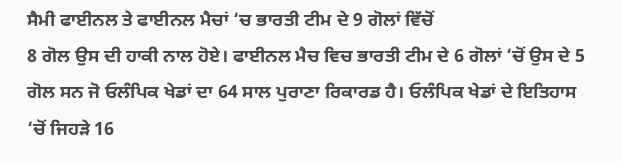ਸੈਮੀ ਫਾਈਨਲ ਤੇ ਫਾਈਨਲ ਮੈਚਾਂ ‘ਚ ਭਾਰਤੀ ਟੀਮ ਦੇ 9 ਗੋਲਾਂ ਵਿੱਚੋਂ
8 ਗੋਲ ਉਸ ਦੀ ਹਾਕੀ ਨਾਲ ਹੋਏ। ਫਾਈਨਲ ਮੈਚ ਵਿਚ ਭਾਰਤੀ ਟੀਮ ਦੇ 6 ਗੋਲਾਂ ‘ਚੋਂ ਉਸ ਦੇ 5
ਗੋਲ ਸਨ ਜੋ ਓਲੰਪਿਕ ਖੇਡਾਂ ਦਾ 64 ਸਾਲ ਪੁਰਾਣਾ ਰਿਕਾਰਡ ਹੈ। ਓਲੰਪਿਕ ਖੇਡਾਂ ਦੇ ਇਤਿਹਾਸ
‘ਚੋਂ ਜਿਹੜੇ 16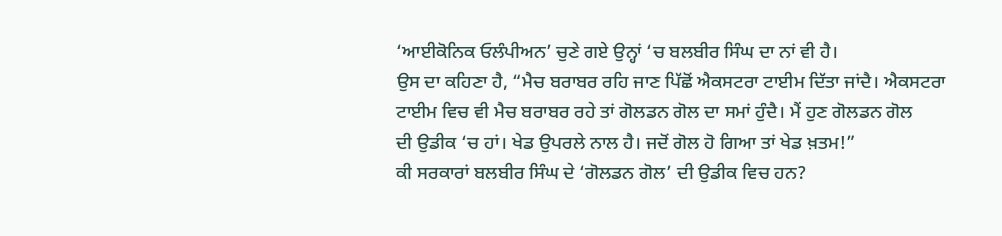‘ਆਈਕੋਨਿਕ ਓਲੰਪੀਅਨ’ ਚੁਣੇ ਗਏ ਉਨ੍ਹਾਂ ‘ਚ ਬਲਬੀਰ ਸਿੰਘ ਦਾ ਨਾਂ ਵੀ ਹੈ।
ਉਸ ਦਾ ਕਹਿਣਾ ਹੈ, “ਮੈਚ ਬਰਾਬਰ ਰਹਿ ਜਾਣ ਪਿੱਛੋਂ ਐਕਸਟਰਾ ਟਾਈਮ ਦਿੱਤਾ ਜਾਂਦੈ। ਐਕਸਟਰਾ
ਟਾਈਮ ਵਿਚ ਵੀ ਮੈਚ ਬਰਾਬਰ ਰਹੇ ਤਾਂ ਗੋਲਡਨ ਗੋਲ ਦਾ ਸਮਾਂ ਹੁੰਦੈ। ਮੈਂ ਹੁਣ ਗੋਲਡਨ ਗੋਲ
ਦੀ ਉਡੀਕ ‘ਚ ਹਾਂ। ਖੇਡ ਉਪਰਲੇ ਨਾਲ ਹੈ। ਜਦੋਂ ਗੋਲ ਹੋ ਗਿਆ ਤਾਂ ਖੇਡ ਖ਼ਤਮ!”
ਕੀ ਸਰਕਾਰਾਂ ਬਲਬੀਰ ਸਿੰਘ ਦੇ ‘ਗੋਲਡਨ ਗੋਲ’ ਦੀ ਉਡੀਕ ਵਿਚ ਹਨ?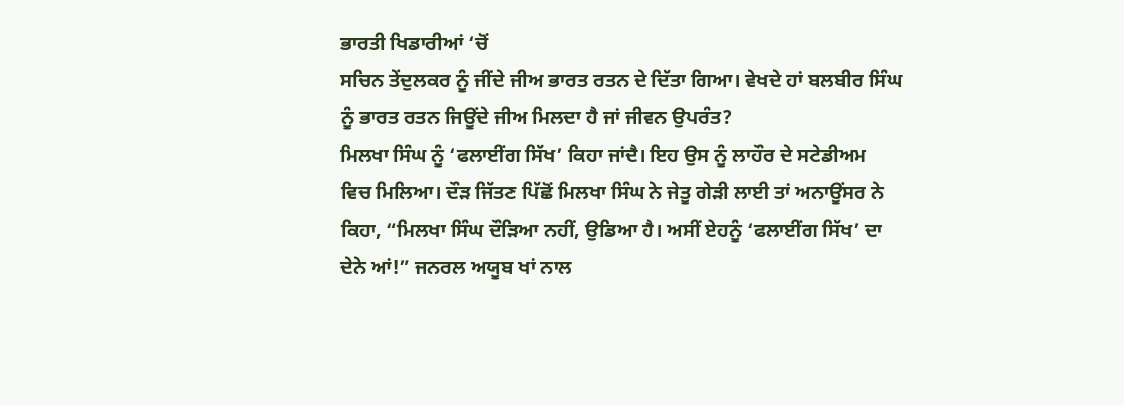ਭਾਰਤੀ ਖਿਡਾਰੀਆਂ ‘ਚੋਂ
ਸਚਿਨ ਤੇਂਦੁਲਕਰ ਨੂੰ ਜੀਂਦੇ ਜੀਅ ਭਾਰਤ ਰਤਨ ਦੇ ਦਿੱਤਾ ਗਿਆ। ਵੇਖਦੇ ਹਾਂ ਬਲਬੀਰ ਸਿੰਘ
ਨੂੰ ਭਾਰਤ ਰਤਨ ਜਿਊਂਦੇ ਜੀਅ ਮਿਲਦਾ ਹੈ ਜਾਂ ਜੀਵਨ ਉਪਰੰਤ?
ਮਿਲਖਾ ਸਿੰਘ ਨੂੰ ‘ਫਲਾਈਂਗ ਸਿੱਖ’ ਕਿਹਾ ਜਾਂਦੈ। ਇਹ ਉਸ ਨੂੰ ਲਾਹੌਰ ਦੇ ਸਟੇਡੀਅਮ
ਵਿਚ ਮਿਲਿਆ। ਦੌੜ ਜਿੱਤਣ ਪਿੱਛੋਂ ਮਿਲਖਾ ਸਿੰਘ ਨੇ ਜੇਤੂ ਗੇੜੀ ਲਾਈ ਤਾਂ ਅਨਾਊਂਸਰ ਨੇ
ਕਿਹਾ, “ਮਿਲਖਾ ਸਿੰਘ ਦੌੜਿਆ ਨਹੀਂ, ਉਡਿਆ ਹੈ। ਅਸੀਂ ਏਹਨੂੰ ‘ਫਲਾਈਂਗ ਸਿੱਖ’ ਦਾ
ਦੇਨੇ ਆਂ!” ਜਨਰਲ ਅਯੂਬ ਖਾਂ ਨਾਲ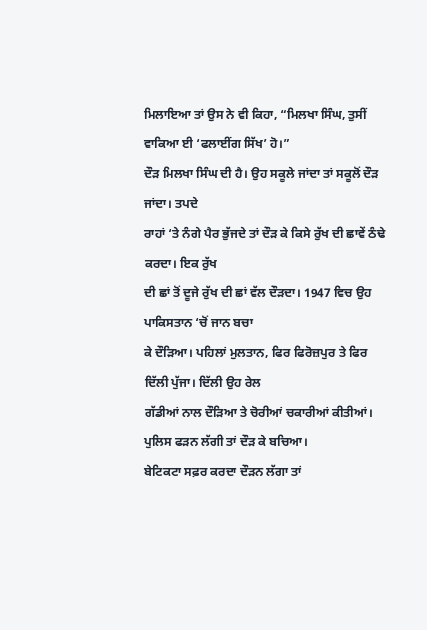ਮਿਲਾਇਆ ਤਾਂ ਉਸ ਨੇ ਵੀ ਕਿਹਾ, “ਮਿਲਖਾ ਸਿੰਘ, ਤੁਸੀਂ
ਵਾਕਿਆ ਈ ‘ਫਲਾਈਂਗ ਸਿੱਖ’ ਹੋ।”
ਦੌੜ ਮਿਲਖਾ ਸਿੰਘ ਦੀ ਹੈ। ਉਹ ਸਕੂਲੇ ਜਾਂਦਾ ਤਾਂ ਸਕੂਲੋਂ ਦੌੜ ਜਾਂਦਾ। ਤਪਦੇ
ਰਾਹਾਂ ‘ਤੇ ਨੰਗੇ ਪੈਰ ਭੁੱਜਦੇ ਤਾਂ ਦੌੜ ਕੇ ਕਿਸੇ ਰੁੱਖ ਦੀ ਛਾਵੇਂ ਠੰਢੇ ਕਰਦਾ। ਇਕ ਰੁੱਖ
ਦੀ ਛਾਂ ਤੋਂ ਦੂਜੇ ਰੁੱਖ ਦੀ ਛਾਂ ਵੱਲ ਦੌੜਦਾ। 1947 ਵਿਚ ਉਹ ਪਾਕਿਸਤਾਨ ‘ਚੋਂ ਜਾਨ ਬਚਾ
ਕੇ ਦੌੜਿਆ। ਪਹਿਲਾਂ ਮੁਲਤਾਨ, ਫਿਰ ਫਿਰੋਜ਼ਪੁਰ ਤੇ ਫਿਰ ਦਿੱਲੀ ਪੁੱਜਾ। ਦਿੱਲੀ ਉਹ ਰੇਲ
ਗੱਡੀਆਂ ਨਾਲ ਦੌੜਿਆ ਤੇ ਚੋਰੀਆਂ ਚਕਾਰੀਆਂ ਕੀਤੀਆਂ। ਪੁਲਿਸ ਫੜਨ ਲੱਗੀ ਤਾਂ ਦੌੜ ਕੇ ਬਚਿਆ।
ਬੇਟਿਕਟਾ ਸਫ਼ਰ ਕਰਦਾ ਦੌੜਨ ਲੱਗਾ ਤਾਂ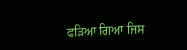ਫੜਿਆ ਗਿਆ ਜਿਸ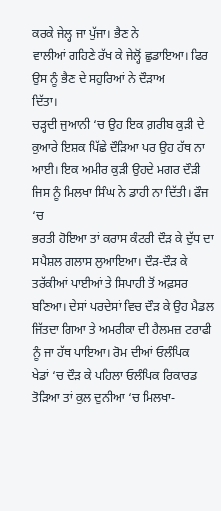ਕਰਕੇ ਜੇਲ੍ਹ ਜਾ ਪੁੱਜਾ। ਭੈਣ ਨੇ
ਵਾਲੀਆਂ ਗਹਿਣੇ ਰੱਖ ਕੇ ਜੇਲ੍ਹੋਂ ਛੁਡਾਇਆ। ਫਿਰ ਉਸ ਨੂੰ ਭੈਣ ਦੇ ਸਹੁਰਿਆਂ ਨੇ ਦੌੜਾਅ
ਦਿੱਤਾ।
ਚੜ੍ਹਦੀ ਜੁਆਨੀ ‘ਚ ਉਹ ਇਕ ਗ਼ਰੀਬ ਕੁੜੀ ਦੇ ਕੁਆਰੇ ਇਸ਼ਕ ਪਿੱਛੇ ਦੌੜਿਆ ਪਰ ਉਹ ਹੱਥ ਨਾ
ਆਈ। ਇਕ ਅਮੀਰ ਕੁੜੀ ਉਹਦੇ ਮਗਰ ਦੌੜੀ ਜਿਸ ਨੂੰ ਮਿਲਖਾ ਸਿੰਘ ਨੇ ਡਾਹੀ ਨਾ ਦਿੱਤੀ। ਫੌਜ ‘ਚ
ਭਰਤੀ ਹੋਇਆ ਤਾਂ ਕਰਾਸ ਕੰਟਰੀ ਦੌੜ ਕੇ ਦੁੱਧ ਦਾ ਸਪੈਸ਼ਲ ਗਲਾਸ ਲੁਆਇਆ। ਦੌੜ-ਦੌੜ ਕੇ
ਤਰੱਕੀਆਂ ਪਾਈਆਂ ਤੇ ਸਿਪਾਹੀ ਤੋਂ ਅਫ਼ਸਰ ਬਣਿਆ। ਦੇਸਾਂ ਪਰਦੇਸਾਂ ਵਿਚ ਦੌੜ ਕੇ ਉਹ ਮੈਡਲ
ਜਿੱਤਦਾ ਗਿਆ ਤੇ ਅਮਰੀਕਾ ਦੀ ਹੈਲਮਜ਼ ਟਰਾਫੀ ਨੂੰ ਜਾ ਹੱਥ ਪਾਇਆ। ਰੋਮ ਦੀਆਂ ਓਲੰਪਿਕ
ਖੇਡਾਂ ‘ਚ ਦੌੜ ਕੇ ਪਹਿਲਾ ਓਲੰਪਿਕ ਰਿਕਾਰਡ ਤੋੜਿਆ ਤਾਂ ਕੁਲ ਦੁਨੀਆ ‘ਚ ਮਿਲਖਾ-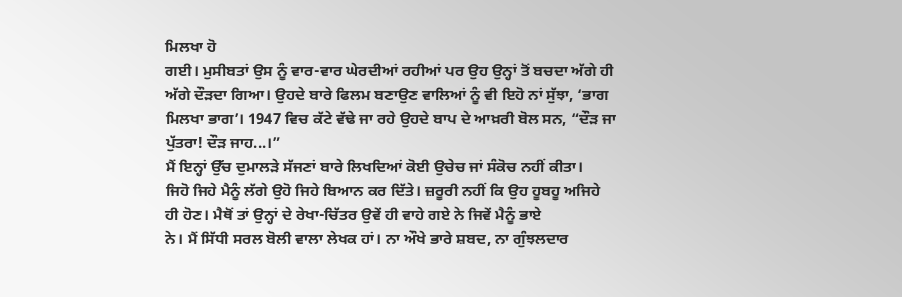ਮਿਲਖਾ ਹੋ
ਗਈ। ਮੁਸੀਬਤਾਂ ਉਸ ਨੂੰ ਵਾਰ-ਵਾਰ ਘੇਰਦੀਆਂ ਰਹੀਆਂ ਪਰ ਉਹ ਉਨ੍ਹਾਂ ਤੋਂ ਬਚਦਾ ਅੱਗੇ ਹੀ
ਅੱਗੇ ਦੌੜਦਾ ਗਿਆ। ਉਹਦੇ ਬਾਰੇ ਫਿਲਮ ਬਣਾਉਣ ਵਾਲਿਆਂ ਨੂੰ ਵੀ ਇਹੋ ਨਾਂ ਸੁੱਝਾ, ‘ਭਾਗ
ਮਿਲਖਾ ਭਾਗ’। 1947 ਵਿਚ ਕੱਟੇ ਵੱਢੇ ਜਾ ਰਹੇ ਉਹਦੇ ਬਾਪ ਦੇ ਆਖ਼ਰੀ ਬੋਲ ਸਨ, “ਦੌੜ ਜਾ
ਪੁੱਤਰਾ! ਦੌੜ ਜਾਹ...।”
ਮੈਂ ਇਨ੍ਹਾਂ ਉੱਚ ਦੁਮਾਲੜੇ ਸੱਜਣਾਂ ਬਾਰੇ ਲਿਖਦਿਆਂ ਕੋਈ ਉਚੇਚ ਜਾਂ ਸੰਕੋਚ ਨਹੀਂ ਕੀਤਾ।
ਜਿਹੋ ਜਿਹੇ ਮੈਨੂੰ ਲੱਗੇ ਉਹੋ ਜਿਹੇ ਬਿਆਨ ਕਰ ਦਿੱਤੇ। ਜ਼ਰੂਰੀ ਨਹੀਂ ਕਿ ਉਹ ਹੂਬਹੂ ਅਜਿਹੇ
ਹੀ ਹੋਣ। ਮੈਥੋਂ ਤਾਂ ਉਨ੍ਹਾਂ ਦੇ ਰੇਖਾ-ਚਿੱਤਰ ਉਵੇਂ ਹੀ ਵਾਹੇ ਗਏ ਨੇ ਜਿਵੇਂ ਮੈਨੂੰ ਭਾਏ
ਨੇ। ਮੈਂ ਸਿੱਧੀ ਸਰਲ ਬੋਲੀ ਵਾਲਾ ਲੇਖਕ ਹਾਂ। ਨਾ ਔਖੇ ਭਾਰੇ ਸ਼ਬਦ, ਨਾ ਗੁੰਝਲਦਾਰ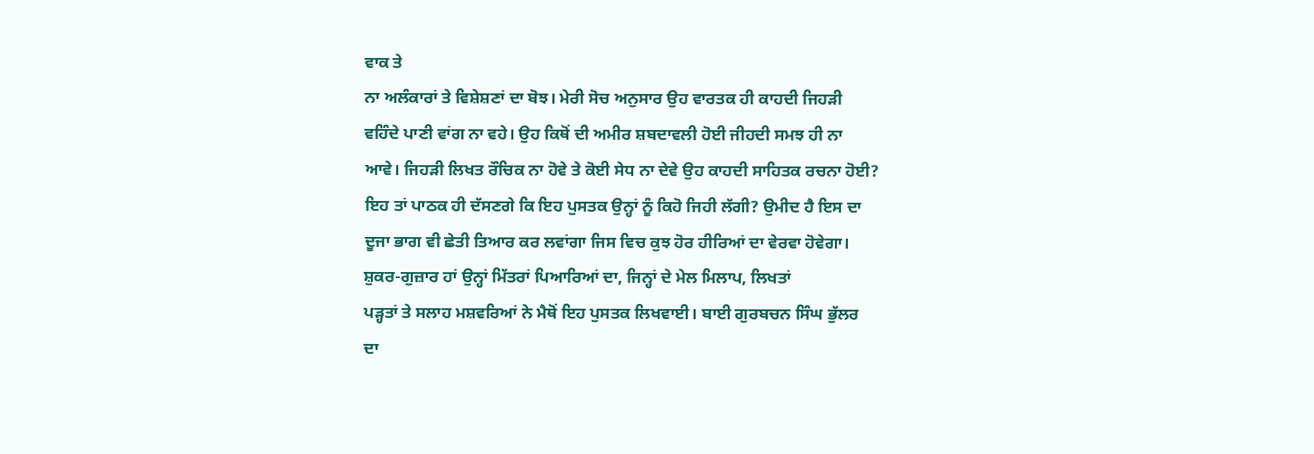ਵਾਕ ਤੇ
ਨਾ ਅਲੰਕਾਰਾਂ ਤੇ ਵਿਸ਼ੇਸ਼ਣਾਂ ਦਾ ਬੋਝ। ਮੇਰੀ ਸੋਚ ਅਨੁਸਾਰ ਉਹ ਵਾਰਤਕ ਹੀ ਕਾਹਦੀ ਜਿਹੜੀ
ਵਹਿੰਦੇ ਪਾਣੀ ਵਾਂਗ ਨਾ ਵਹੇ। ਉਹ ਕਿਥੋਂ ਦੀ ਅਮੀਰ ਸ਼ਬਦਾਵਲੀ ਹੋਈ ਜੀਹਦੀ ਸਮਝ ਹੀ ਨਾ
ਆਵੇ। ਜਿਹੜੀ ਲਿਖਤ ਰੌਚਿਕ ਨਾ ਹੋਵੇ ਤੇ ਕੋਈ ਸੇਧ ਨਾ ਦੇਵੇ ਉਹ ਕਾਹਦੀ ਸਾਹਿਤਕ ਰਚਨਾ ਹੋਈ?
ਇਹ ਤਾਂ ਪਾਠਕ ਹੀ ਦੱਸਣਗੇ ਕਿ ਇਹ ਪੁਸਤਕ ਉਨ੍ਹਾਂ ਨੂੰ ਕਿਹੋ ਜਿਹੀ ਲੱਗੀ? ਉਮੀਦ ਹੈ ਇਸ ਦਾ
ਦੂਜਾ ਭਾਗ ਵੀ ਛੇਤੀ ਤਿਆਰ ਕਰ ਲਵਾਂਗਾ ਜਿਸ ਵਿਚ ਕੁਝ ਹੋਰ ਹੀਰਿਆਂ ਦਾ ਵੇਰਵਾ ਹੋਵੇਗਾ।
ਸ਼ੁਕਰ-ਗੁਜ਼ਾਰ ਹਾਂ ਉਨ੍ਹਾਂ ਮਿੱਤਰਾਂ ਪਿਆਰਿਆਂ ਦਾ, ਜਿਨ੍ਹਾਂ ਦੇ ਮੇਲ ਮਿਲਾਪ, ਲਿਖਤਾਂ
ਪੜ੍ਹਤਾਂ ਤੇ ਸਲਾਹ ਮਸ਼ਵਰਿਆਂ ਨੇ ਮੈਥੋਂ ਇਹ ਪੁਸਤਕ ਲਿਖਵਾਈ। ਬਾਈ ਗੁਰਬਚਨ ਸਿੰਘ ਭੁੱਲਰ
ਦਾ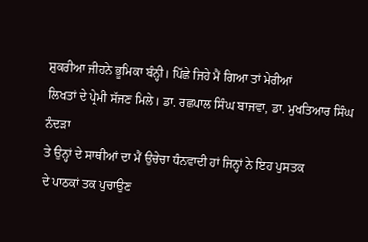ਸ਼ੁਕਰੀਆ ਜੀਹਨੇ ਭੂਮਿਕਾ ਬੰਨ੍ਹੀ। ਪਿੱਛੇ ਜਿਹੇ ਮੈਂ ਗਿਆ ਤਾਂ ਮੇਰੀਆਂ
ਲਿਖਤਾਂ ਦੇ ਪ੍ਰੇਮੀ ਸੱਜਣ ਮਿਲੇ। ਡਾ. ਰਛਪਾਲ ਸਿੰਘ ਬਾਜਵਾ, ਡਾ. ਮੁਖਤਿਆਰ ਸਿੰਘ ਨੰਦੜਾ
ਤੇ ਉਨ੍ਹਾਂ ਦੇ ਸਾਥੀਆਂ ਦਾ ਮੈਂ ਉਚੇਚਾ ਧੰਨਵਾਦੀ ਹਾਂ ਜਿਨ੍ਹਾਂ ਨੇ ਇਹ ਪੁਸਤਕ
ਦੇ ਪਾਠਕਾਂ ਤਕ ਪੁਚਾਉਣ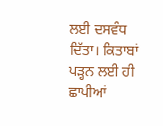ਲਈ ਦਸਵੰਧ ਦਿੱਤਾ। ਕਿਤਾਬਾਂ ਪੜ੍ਹਨ ਲਈ ਹੀ ਛਾਪੀਆਂ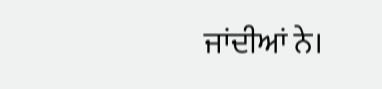ਜਾਂਦੀਆਂ ਨੇ।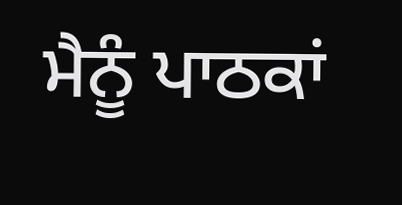ਮੈਨੂੰ ਪਾਠਕਾਂ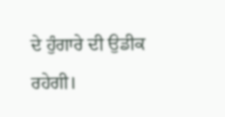ਦੇ ਹੁੰਗਾਰੇ ਦੀ ਉਡੀਕ ਰਹੇਗੀ।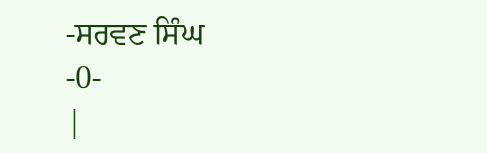-ਸਰਵਣ ਸਿੰਘ
-0-
|